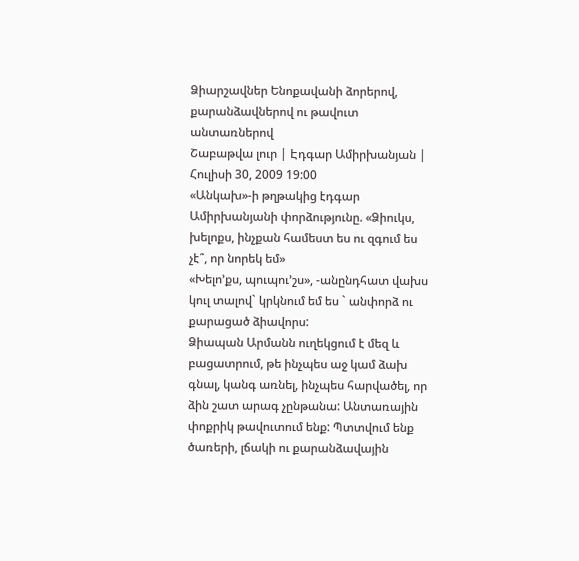Ձիարշավներ Ենոքավանի ձորերով, քարանձավներով ու թավուտ անտառներով
Շաբաթվա լուր | Էդգար Ամիրխանյան | Հուլիսի 30, 2009 19:00
«Անկախ»-ի թղթակից էդգար Ամիրխանյանի փորձությունը. «Ձիուկս, խելոքս, ինչքան համեստ ես ու զգում ես չէ՞, որ նորեկ եմ»
«Խելո’քս, պուպու’շս», -անընդհատ վախս կուլ տալով` կրկնում եմ ես ` անփորձ ու քարացած ձիավորս:
Ձիապան Արմանն ուղեկցում է մեզ և բացատրում, թե ինչպես աջ կամ ձախ գնալ, կանգ առնել, ինչպես հարվածել, որ ձին շատ արագ չընթանա: Անտառային փոքրիկ թավուտում ենք: Պտտվում ենք ծառերի, լճակի ու քարանձավային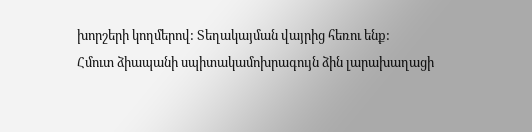խորշերի կողմերով: Տեղակայման վայրից հեռու ենք:
Հմուտ ձիապանի սպիտակամոխրագույն ձին լարախաղացի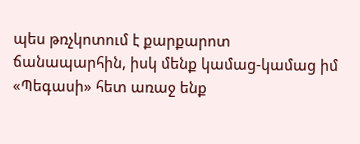պես թռչկոտում է քարքարոտ ճանապարհին, իսկ մենք կամաց-կամաց իմ «Պեգասի» հետ առաջ ենք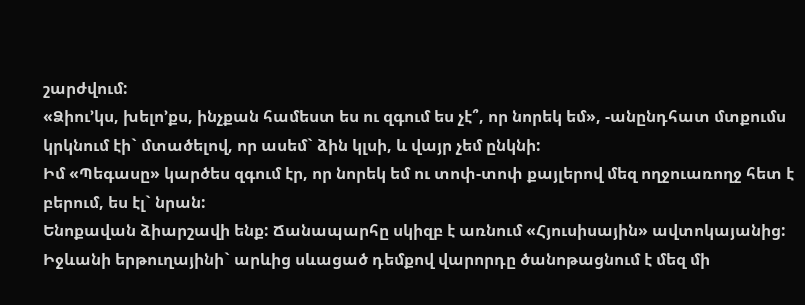շարժվում:
«Ձիու’կս, խելո’քս, ինչքան համեստ ես ու զգում ես չէ՞, որ նորեկ եմ», -անընդհատ մտքումս կրկնում էի` մտածելով, որ ասեմ` ձին կլսի, և վայր չեմ ընկնի:
Իմ «Պեգասը» կարծես զգում էր, որ նորեկ եմ ու տոփ-տոփ քայլերով մեզ ողջուառողջ հետ է բերում, ես էլ` նրան:
Ենոքավան ձիարշավի ենք: Ճանապարհը սկիզբ է առնում «Հյուսիսային» ավտոկայանից: Իջևանի երթուղայինի` արևից սևացած դեմքով վարորդը ծանոթացնում է մեզ մի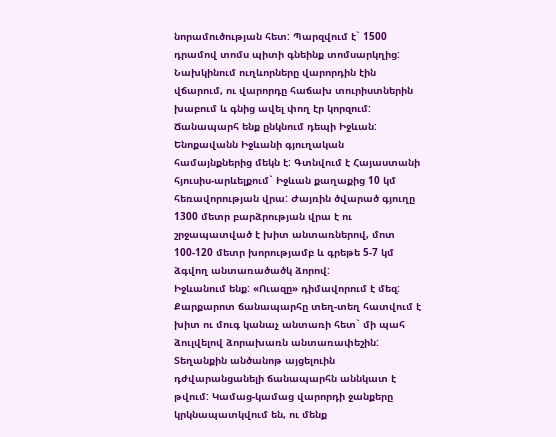նորամուծության հետ: Պարզվում է` 1500 դրամով տոմս պիտի գնեինք տոմսարկղից: Նախկինում ուղևորները վարորդին էին վճարում, ու վարորդը հաճախ տուրիստներին խաբում և գնից ավել փող էր կորզում:
Ճանապարհ ենք ընկնում դեպի Իջևան: Ենոքավանն Իջևանի գյուղական համայնքներից մեկն է: Գտնվում է Հայաստանի հյուսիս-արևելքում` Իջևան քաղաքից 10 կմ հեռավորության վրա: Ժայռին ծվարած գյուղը 1300 մետր բարձրության վրա է ու շրջապատված է խիտ անտառներով, մոտ 100-120 մետր խորությամբ և գրեթե 5-7 կմ ձգվող անտառածածկ ձորով:
Իջևանում ենք: «Ուազը» դիմավորում է մեզ:
Քարքարոտ ճանապարհը տեղ-տեղ հատվում է խիտ ու մուգ կանաչ անտառի հետ` մի պահ ձուլվելով ձորախառն անտառափեշին: Տեղանքին անծանոթ այցելուին դժվարանցանելի ճանապարհն աննկատ է թվում: Կամաց-կամաց վարորդի ջանքերը կրկնապատկվում են, ու մենք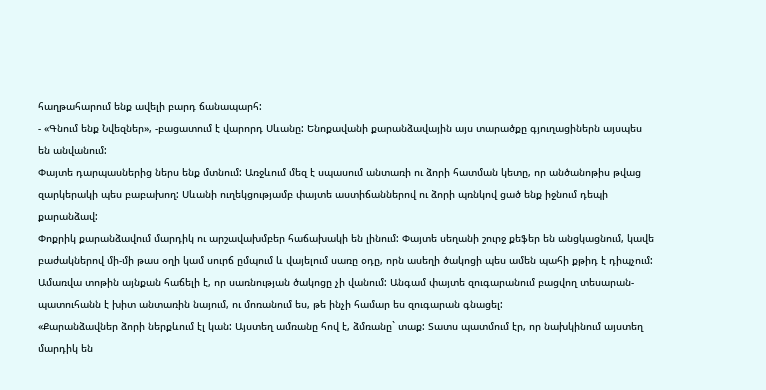հաղթահարում ենք ավելի բարդ ճանապարհ:
- «Գնում ենք Նվեզներ», -բացատում է վարորդ Սևանը: Ենոքավանի քարանձավային այս տարածքը գյուղացիներն այսպես են անվանում:
Փայտե դարպասներից ներս ենք մտնում: Առջևում մեզ է սպասում անտառի ու ձորի հատման կետը, որ անծանոթիս թվաց զարկերակի պես բաբախող: Սևանի ուղեկցությամբ փայտե աստիճաններով ու ձորի պռնկով ցած ենք իջնում դեպի քարանձավ:
Փոքրիկ քարանձավում մարդիկ ու արշավախմբեր հաճախակի են լինում: Փայտե սեղանի շուրջ քեֆեր են անցկացնում, կավե բաժակներով մի-մի թաս օղի կամ սուրճ ըմպում և վայելում սառը օդը, որն ասեղի ծակոցի պես ամեն պահի քթիդ է դիպչում: Ամառվա տոթին այնքան հաճելի է, որ սառնության ծակոցը չի վանում: Անգամ փայտե զուգարանում բացվող տեսարան-պատուհանն է խիտ անտառին նայում, ու մոռանում ես, թե ինչի համար ես զուգարան գնացել:
«Քարանձավներ ձորի ներքևում էլ կան: Այստեղ ամռանը հով է, ձմռանը` տաք: Տատս պատմում էր, որ նախկինում այստեղ մարդիկ են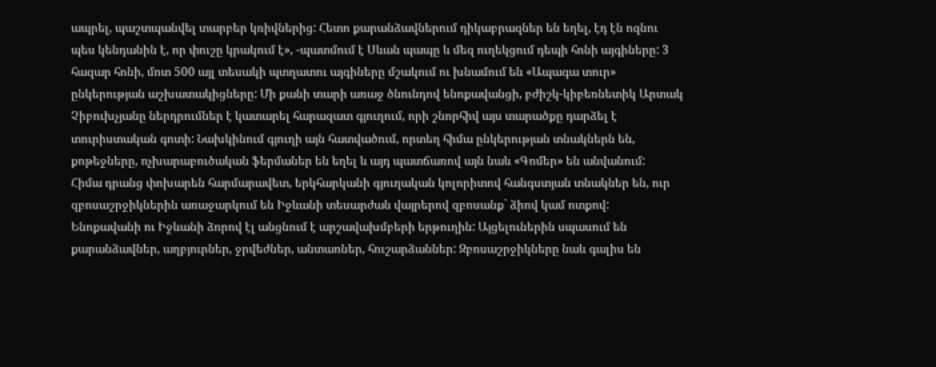ապրել, պաշտպանվել տարբեր կռիվներից: Հետո քարանձավներում դիկաբրազներ են եղել, էդ էն ոզնու պես կենդանին է, որ փուշը կրակում է», -պատմում է Սևան պապը և մեզ ուղեկցում դեպի հոնի այգիները: 3 հազար հոնի, մոտ 500 այլ տեսակի պտղատու այգիները մշակում ու խնամում են «Ապագա տուր» ընկերության աշխատակիցները: Մի քանի տարի առաջ ծնունդով ենոքավանցի, բժիշկ-կիբեռնետիկ Արտակ Չիբուխչյանը ներդրումներ է կատարել հարազատ գյուղում, որի շնորհիվ այս տարածքը դարձել է տուրիստական գոտի: Նախկինում գյուղի այն հատվածում, որտեղ հիմա ընկերության տնակներն են, քոթեջները, ոչխարաբուծական ֆերմաներ են եղել և այդ պատճառով այն նաև «Գոմեր» են անվանում:
Հիմա դրանց փոխարեն հարմարավետ, երկհարկանի գյուղական կոլորիտով հանգստյան տնակներ են, ուր զբոսաշրջիկներին առաջարկում են Իջևանի տեսարժան վայրերով զբոսանք` ձիով կամ ոտքով:
Ենոքավանի ու Իջևանի ձորով էլ անցնում է արշավախմբերի երթուղին: Այցելուներին սպասում են քարանձավներ, աղբյուրներ, ջրվեժներ, անտառներ, հուշարձաններ: Զբոսաշրջիկները նաև գալիս են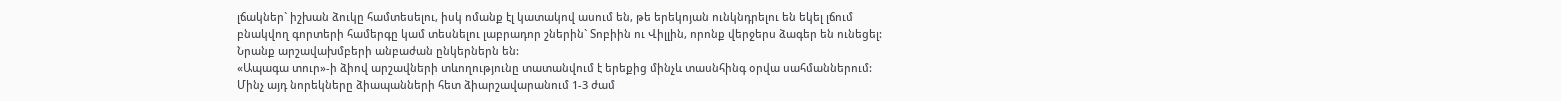լճակներ` իշխան ձուկը համտեսելու, իսկ ոմանք էլ կատակով ասում են, թե երեկոյան ունկնդրելու են եկել լճում բնակվող գորտերի համերգը կամ տեսնելու լաբրադոր շներին` Տոբիին ու Վիլլին, որոնք վերջերս ձագեր են ունեցել: Նրանք արշավախմբերի անբաժան ընկերներն են:
«Ապագա տուր»-ի ձիով արշավների տևողությունը տատանվում է երեքից մինչև տասնհինգ օրվա սահմաններում: Մինչ այդ նորեկները ձիապանների հետ ձիարշավարանում 1-3 ժամ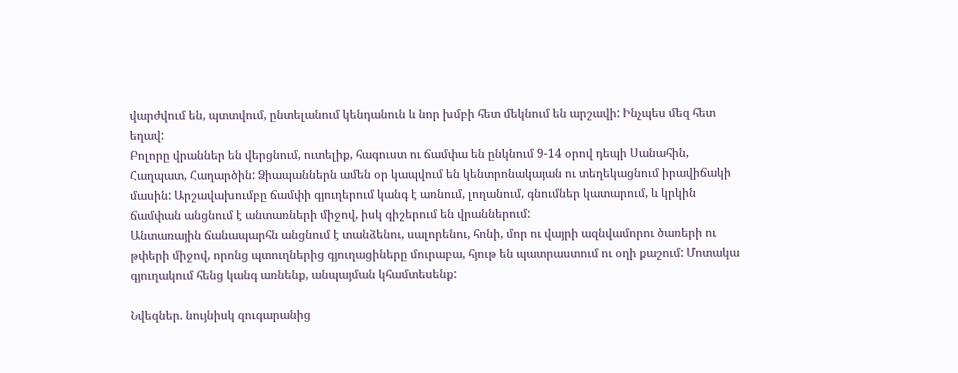վարժվում են, պտտվում, ընտելանում կենդանուն և նոր խմբի հետ մեկնում են արշավի: Ինչպես մեզ հետ եղավ:
Բոլորը վրաններ են վերցնում, ուտելիք, հագուստ ու ճամփա են ընկնում 9-14 օրով դեպի Սանահին, Հաղպատ, Հաղարծին: Ձիապաններն ամեն օր կապվում են կենտրոնակայան ու տեղեկացնում իրավիճակի մասին: Արշավախումբը ճամփի գյուղերում կանգ է առնում, լողանում, գնումներ կատարում, և կրկին ճամփան անցնում է անտառների միջով, իսկ գիշերում են վրաններում:
Անտառային ճանապարհն անցնում է տանձենու, սալորենու, հոնի, մոր ու վայրի ազնվամորու ծառերի ու թփերի միջով, որոնց պտուղներից գյուղացիները մուրաբա, հյութ են պատրաստում ու օղի քաշում: Մոտակա գյուղակում հենց կանգ առնենք, անպայման կհամտեսենք:

Նվեզներ. նույնիսկ զուգարանից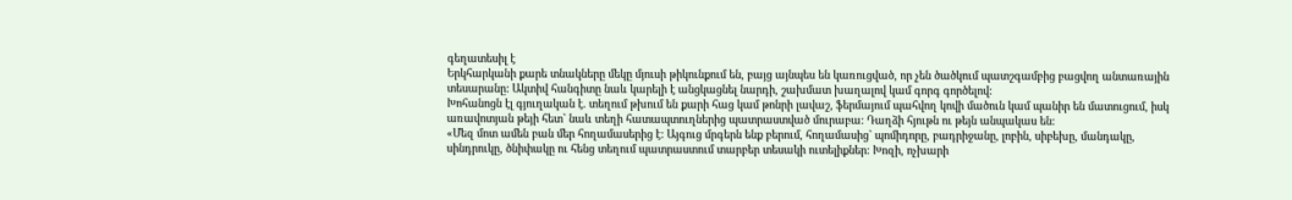գեղատեսիլ է
Երկհարկանի քարե տնակները մեկը մյուսի թիկունքում են, բայց այնպես են կառուցված, որ չեն ծածկում պատշգամբից բացվող անտառային տեսարանը: Ակտիվ հանգիտը նաև կարելի է անցկացնել նարդի, շախմատ խաղալով կամ գորգ գործելով:
Խոհանոցն էլ գյուղական է. տեղում թխում են քարի հաց կամ թոնրի լավաշ, ֆերմայում պահվող կովի մածուն կամ պանիր են մատուցում, իսկ առավոտյան թեյի հետ` նաև տեղի հատապտուղներից պատրաստված մուրաբա: Դաղձի հյութն ու թեյն անպակաս են:
«Մեզ մոտ ամեն բան մեր հողամասերից է: Այգուց մրգերն ենք բերում, հողամասից` պոմիդորը, բադրիջանը, լոբին, սիբեխը, մանդակը, սինդրուկը, ծնիփակը ու հենց տեղում պատրաստում տարբեր տեսակի ուտելիքներ: Խոզի, ոչխարի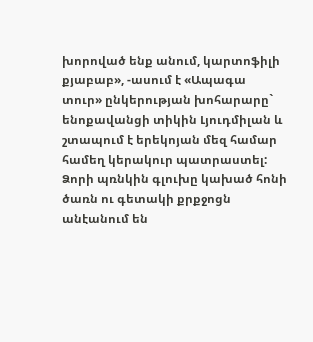խորոված ենք անում, կարտոֆիլի քյաբաբ», -ասում է «Ապագա տուր» ընկերության խոհարարը` ենոքավանցի տիկին Լյուդմիլան և շտապում է երեկոյան մեզ համար համեղ կերակուր պատրաստել:
Ձորի պռնկին գլուխը կախած հոնի ծառն ու գետակի քրքջոցն անէանում են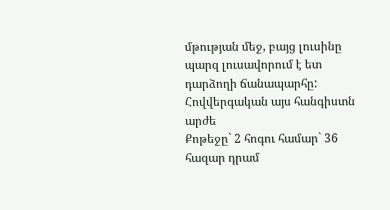մթության մեջ, բայց լուսինը պարզ լուսավորում է ետ դարձողի ճանապարհը:
Հովվերգական այս հանգիստն արժե
Քոթեջը` 2 հոգու համար` 36 հազար դրամ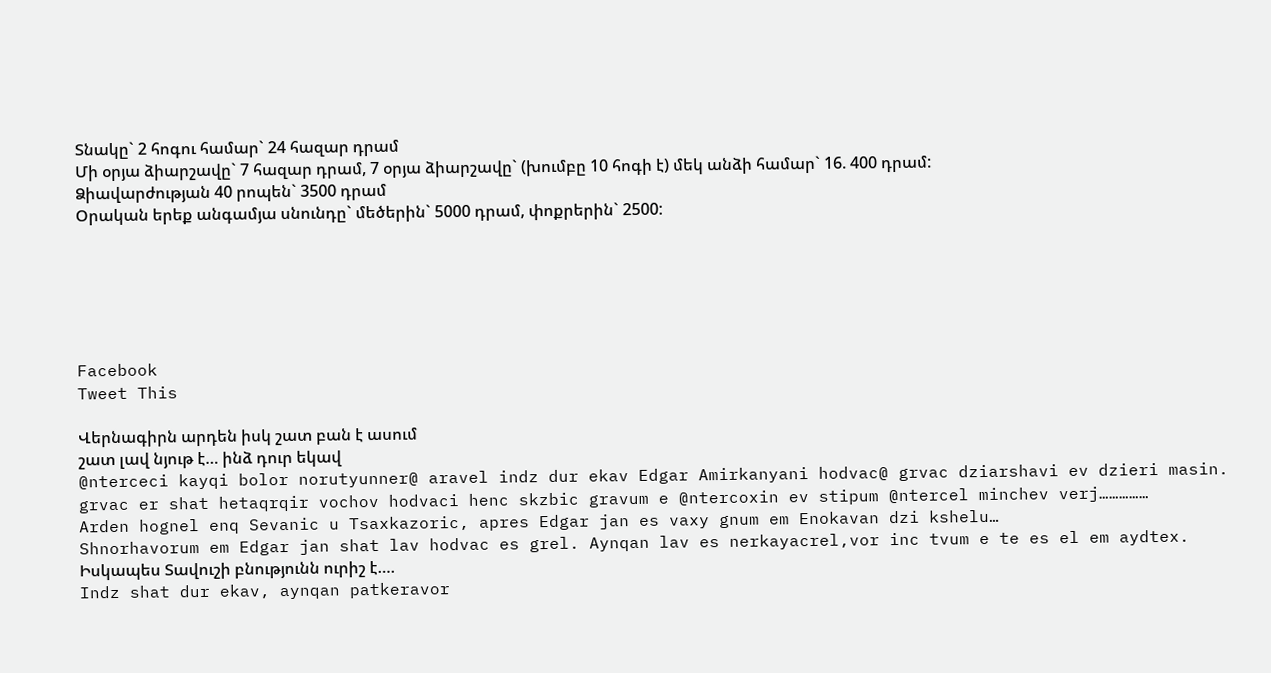Տնակը` 2 հոգու համար` 24 հազար դրամ
Մի օրյա ձիարշավը` 7 հազար դրամ, 7 օրյա ձիարշավը` (խումբը 10 հոգի է) մեկ անձի համար` 16. 400 դրամ:
Ձիավարժության 40 րոպեն` 3500 դրամ
Օրական երեք անգամյա սնունդը` մեծերին` 5000 դրամ, փոքրերին` 2500:






Facebook
Tweet This

Վերնագիրն արդեն իսկ շատ բան է ասում
շատ լավ նյութ է… ինձ դուր եկավ
@nterceci kayqi bolor norutyunner@ aravel indz dur ekav Edgar Amirkanyani hodvac@ grvac dziarshavi ev dzieri masin. grvac er shat hetaqrqir vochov hodvaci henc skzbic gravum e @ntercoxin ev stipum @ntercel minchev verj……………
Arden hognel enq Sevanic u Tsaxkazoric, apres Edgar jan es vaxy gnum em Enokavan dzi kshelu…
Shnorhavorum em Edgar jan shat lav hodvac es grel. Aynqan lav es nerkayacrel,vor inc tvum e te es el em aydtex.
Իսկապես Տավուշի բնությունն ուրիշ է….
Indz shat dur ekav, aynqan patkeravor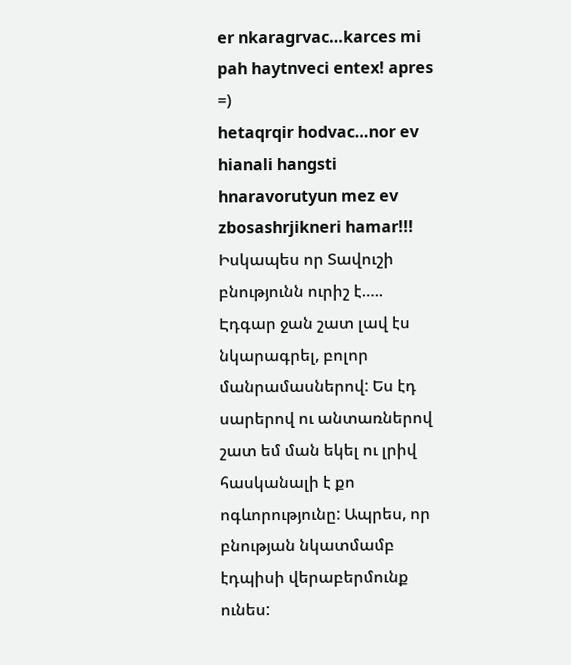er nkaragrvac…karces mi pah haytnveci entex! apres =)
hetaqrqir hodvac…nor ev hianali hangsti hnaravorutyun mez ev zbosashrjikneri hamar!!!
Իսկապես որ Տավուշի բնությունն ուրիշ է…..
Էդգար ջան շատ լավ էս նկարագրել, բոլոր մանրամասներով: Ես էդ սարերով ու անտառներով շատ եմ ման եկել ու լրիվ հասկանալի է քո ոգևորությունը: Ապրես, որ բնության նկատմամբ էդպիսի վերաբերմունք ունես: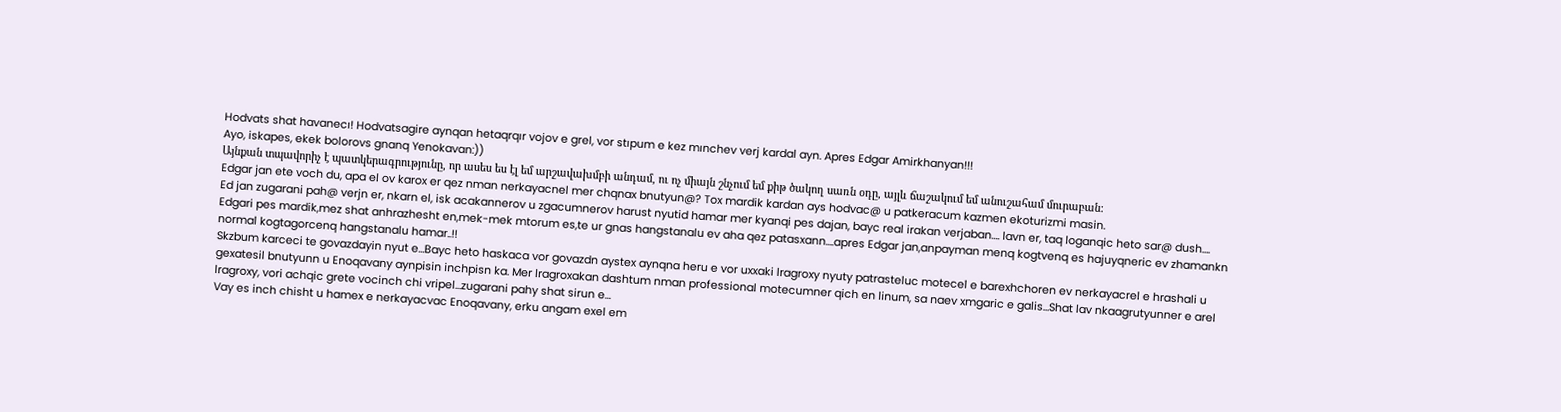Hodvats shat havanecı! Hodvatsagire aynqan hetaqrqır vojov e grel, vor stıpum e kez mınchev verj kardal ayn. Apres Edgar Amirkhanyan!!!
Ayo, iskapes, ekek bolorovs gnanq Yenokavan:))
Այնքան տպավորիչ է պատկերագրությունը, որ ասես ես էլ եմ արշավախմբի անդամ, ու ոչ միայն շնչում եմ քիթ ծակող սառն օդը, այլև ճաշակում եմ անուշահամ մուրաբան:
Edgar jan ete voch du, apa el ov karox er qez nman nerkayacnel mer chqnax bnutyun@? Tox mardik kardan ays hodvac@ u patkeracum kazmen ekoturizmi masin.
Ed jan zugarani pah@ verjn er, nkarn el, isk acakannerov u zgacumnerov harust nyutid hamar mer kyanqi pes dajan, bayc real irakan verjaban…. lavn er, taq loganqic heto sar@ dush….
Edgari pes mardik,mez shat anhrazhesht en,mek-mek mtorum es,te ur gnas hangstanalu ev aha qez patasxann….apres Edgar jan,anpayman menq kogtvenq es hajuyqneric ev zhamankn normal kogtagorcenq hangstanalu hamar..!!
Skzbum karceci te govazdayin nyut e…Bayc heto haskaca vor govazdn aystex aynqna heru e vor uxxaki lragroxy nyuty patrasteluc motecel e barexhchoren ev nerkayacrel e hrashali u gexatesil bnutyunn u Enoqavany aynpisin inchpisn ka. Mer lragroxakan dashtum nman professional motecumner qich en linum, sa naev xmgaric e galis…Shat lav nkaagrutyunner e arel lragroxy, vori achqic grete vocinch chi vripel…zugarani pahy shat sirun e…
Vay es inch chisht u hamex e nerkayacvac Enoqavany, erku angam exel em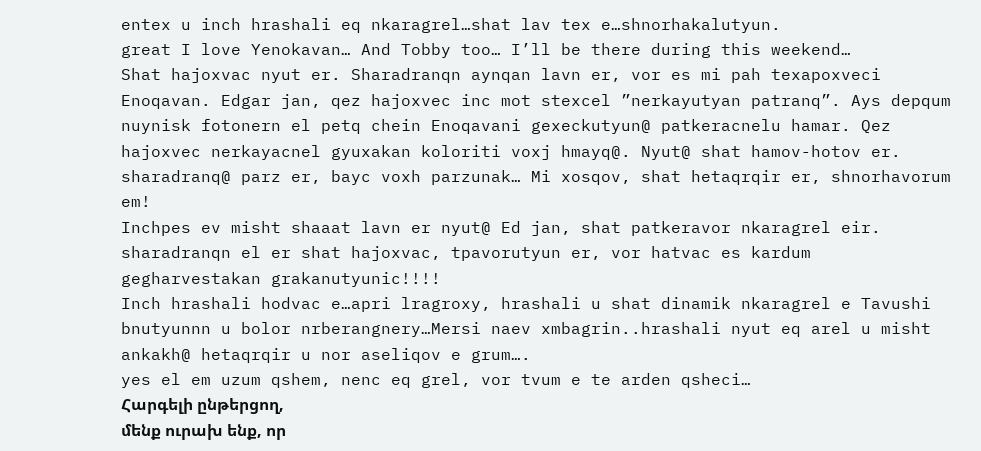entex u inch hrashali eq nkaragrel…shat lav tex e…shnorhakalutyun.
great I love Yenokavan… And Tobby too… I’ll be there during this weekend…
Shat hajoxvac nyut er. Sharadranqn aynqan lavn er, vor es mi pah texapoxveci Enoqavan. Edgar jan, qez hajoxvec inc mot stexcel ”nerkayutyan patranq”. Ays depqum nuynisk fotonern el petq chein Enoqavani gexeckutyun@ patkeracnelu hamar. Qez hajoxvec nerkayacnel gyuxakan koloriti voxj hmayq@. Nyut@ shat hamov-hotov er. sharadranq@ parz er, bayc voxh parzunak… Mi xosqov, shat hetaqrqir er, shnorhavorum em!
Inchpes ev misht shaaat lavn er nyut@ Ed jan, shat patkeravor nkaragrel eir. sharadranqn el er shat hajoxvac, tpavorutyun er, vor hatvac es kardum gegharvestakan grakanutyunic!!!!
Inch hrashali hodvac e…apri lragroxy, hrashali u shat dinamik nkaragrel e Tavushi bnutyunnn u bolor nrberangnery…Mersi naev xmbagrin..hrashali nyut eq arel u misht ankakh@ hetaqrqir u nor aseliqov e grum….
yes el em uzum qshem, nenc eq grel, vor tvum e te arden qsheci…
Հարգելի ընթերցող,
մենք ուրախ ենք, որ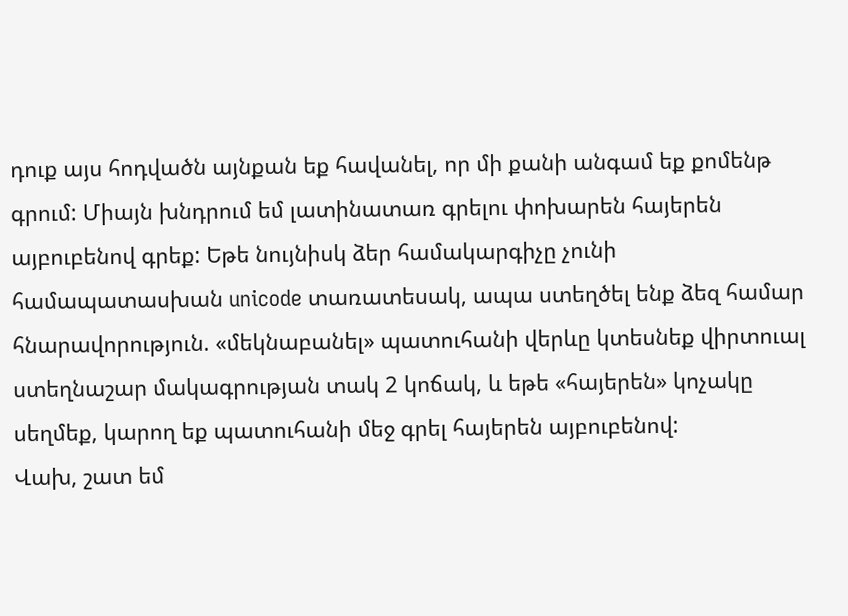դուք այս հոդվածն այնքան եք հավանել, որ մի քանի անգամ եք քոմենթ գրում: Միայն խնդրում եմ լատինատառ գրելու փոխարեն հայերեն այբուբենով գրեք: Եթե նույնիսկ ձեր համակարգիչը չունի համապատասխան unicode տառատեսակ, ապա ստեղծել ենք ձեզ համար հնարավորություն. «մեկնաբանել» պատուհանի վերևը կտեսնեք վիրտուալ ստեղնաշար մակագրության տակ 2 կոճակ, և եթե «հայերեն» կոչակը սեղմեք, կարող եք պատուհանի մեջ գրել հայերեն այբուբենով:
Վախ, շատ եմ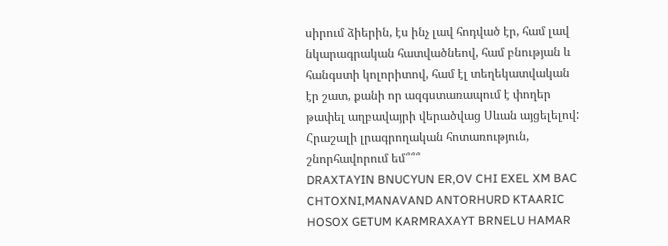սիրում ձիերին, էս ինչ լավ հոդված էր, համ լավ նկարագրական հատվածնեով, համ բնության և հանգստի կոլորիտով, համ էլ տեղեկատվական էր շատ, քանի որ ազգստառապում է փողեր թափել աղբավայրի վերածվաց Սևան այցելելով: Հրաշալի լրագրողական հոտառություն, շնորհավորում եմ՞՞՞
DRAXTAYIN BNUCYUN ER,OV CHI EXEL XM BAC CHTOXNI,MANAVAND ANTORHURD KTAARIC HOSOX GETUM KARMRAXAYT BRNELU HAMAR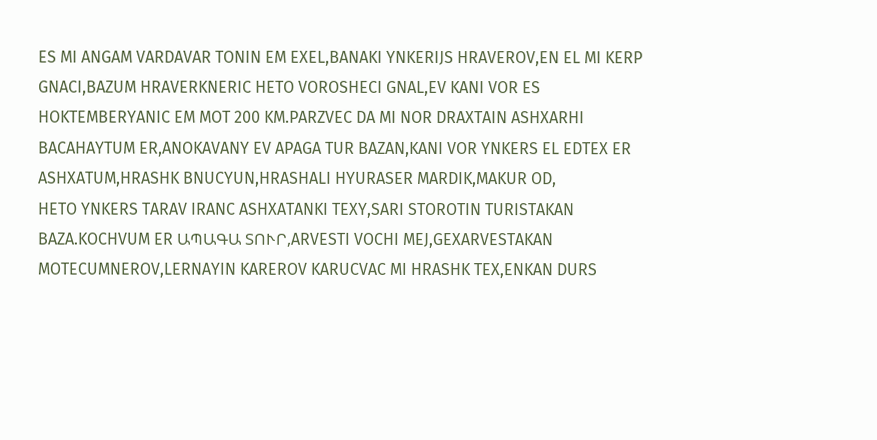ES MI ANGAM VARDAVAR TONIN EM EXEL,BANAKI YNKERIJS HRAVEROV,EN EL MI KERP GNACI,BAZUM HRAVERKNERIC HETO VOROSHECI GNAL,EV KANI VOR ES HOKTEMBERYANIC EM MOT 200 KM.PARZVEC DA MI NOR DRAXTAIN ASHXARHI BACAHAYTUM ER,ANOKAVANY EV APAGA TUR BAZAN,KANI VOR YNKERS EL EDTEX ER ASHXATUM,HRASHK BNUCYUN,HRASHALI HYURASER MARDIK,MAKUR OD,
HETO YNKERS TARAV IRANC ASHXATANKI TEXY,SARI STOROTIN TURISTAKAN BAZA.KOCHVUM ER ԱՊԱԳԱ ՏՈՒՐ,ARVESTI VOCHI MEJ,GEXARVESTAKAN MOTECUMNEROV,LERNAYIN KAREROV KARUCVAC MI HRASHK TEX,ENKAN DURS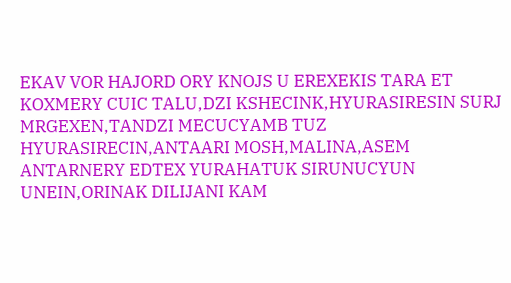EKAV VOR HAJORD ORY KNOJS U EREXEKIS TARA ET KOXMERY CUIC TALU,DZI KSHECINK,HYURASIRESIN SURJ MRGEXEN,TANDZI MECUCYAMB TUZ HYURASIRECIN,ANTAARI MOSH,MALINA,ASEM ANTARNERY EDTEX YURAHATUK SIRUNUCYUN UNEIN,ORINAK DILIJANI KAM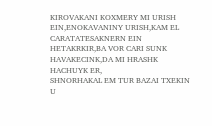KIROVAKANI KOXMERY MI URISH EIN,ENOKAVANINY URISH,KAM EL CARATATESAKNERN EIN HETAKRKIR,BA VOR CARI SUNK HAVAKECINK,DA MI HRASHK HACHUYK ER,
SHNORHAKAL EM TUR BAZAI TXEKIN U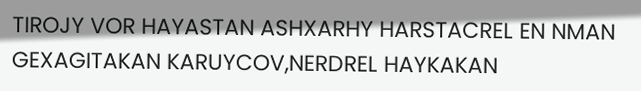TIROJY VOR HAYASTAN ASHXARHY HARSTACREL EN NMAN GEXAGITAKAN KARUYCOV,NERDREL HAYKAKAN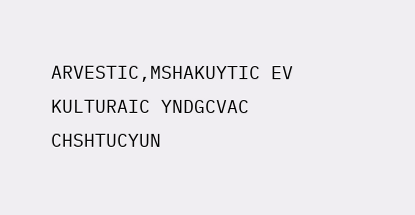ARVESTIC,MSHAKUYTIC EV KULTURAIC YNDGCVAC CHSHTUCYUN